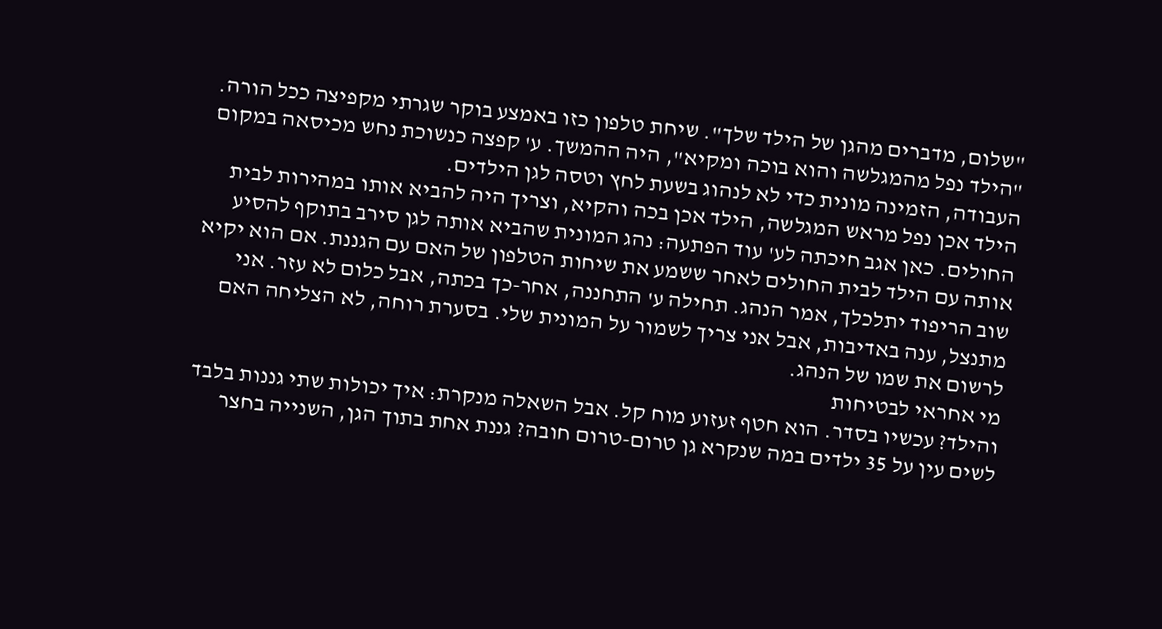"שלום, מדברים מהגן של הילד שלך". שיחת טלפון כזו באמצע בוקר שגרתי מקפיצה ככל הורה. "הילד נפל מהמגלשה והוא בוכה ומקיא", היה ההמשך. ע' קפצה כנשוכת נחש מכיסאה במקום העבודה, הזמינה מונית כדי לא לנהוג בשעת לחץ וטסה לגן הילדים.
הילד אכן נפל מראש המגלשה, הילד אכן בכה והקיא, וצריך היה להביא אותו במהירות לבית החולים. כאן אגב חיכתה לע' עוד הפתעה: נהג המונית שהביא אותה לגן סירב בתוקף להסיע אותה עם הילד לבית החולים לאחר ששמע את שיחות הטלפון של האם עם הגננת. אם הוא יקיא שוב הריפוד יתלכלך, אמר הנהג. תחילה ע' התחננה, אחר-כך בכתה, אבל כלום לא עזר. אני מתנצל, ענה באדיבות, אבל אני צריך לשמור על המונית שלי. בסערת רוחה, לא הצליחה האם לרשום את שמו של הנהג.
מי אחראי לבטיחות
והילד? עכשיו בסדר. הוא חטף זעזוע מוח קל. אבל השאלה מנקרת: איך יכולות שתי גננות בלבד לשים עין על 35 ילדים במה שנקרא גן טרום-טרום חובה? גננת אחת בתוך הגן, השנייה בחצר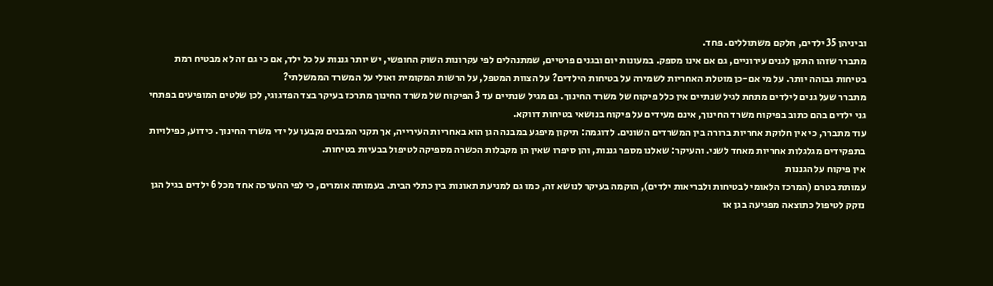וביניהן 35 ילדים, חלקם משתוללים. פחד.
מתברר שזהו התקן לגנים עירוניים, גם אם אינו מספק. במעונות יום ובגנים פרטיים, שמתנהלים לפי עקרונות השוק החופשי, יש יותר גננות על כל ילד, אם כי גם זה לא מבטיח רמת בטיחות גבוהה יותר. על מי אם-כן מוטלת האחריות לשמירה על בטיחות הילדים? על הצוות המטפל, על הרשות המקומית ואולי על המשרד הממשלתי?
מתברר שעל גנים לילדים מתחת לגיל שנתיים אין כלל פיקוח של משרד החינוך. גם מגיל שנתיים עד 3 הפיקוח של משרד החינוך מתרכז בעיקר בצד הפדגוגי, לכן שלטים המופיעים בפתחי גני ילדים בהם כתוב בפיקוח משרד החינוך, אינם מעידים על פיקוח בנושאי בטיחות דווקא.
עוד מתברר, כי אין חלוקת אחריות ברורה בין המשרדים השונים. לדוגמה: תיקון מיפגע במבנה הגן הוא באחריות העירייה, אך תקני המבנים נקבעו על ידי משרד החינוך. כידוע, כפילויות בתפקידים מגלגלות אחריות מאחד לשני. והעיקר: שאלנו מספר גננות, והן סיפרו שאין הן מקבלות הכשרה מספיקה לטיפול בבעיות בטיחות.
אין פיקוח על הגננות
עמותת בטרם (המרכז הלאומי לבטיחות ולבריאות ילדים), הוקמה בעיקר לנושא זה, כמו גם למניעת תאונות בין כתלי הבית. בעמותה אומרים, כי לפי ההערכה אחד מכל 6 ילדים בגיל הגן נזקק לטיפול כתוצאה מפגיעה בגן או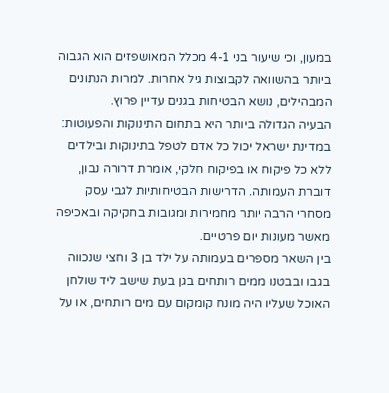במעון, וכי שיעור בני 4-1 מכלל המאושפזים הוא הגבוה ביותר בהשוואה לקבוצות גיל אחרות. למרות הנתונים המבהילים, נושא הבטיחות בגנים עדיין פרוץ.
הבעיה הגדולה ביותר היא בתחום התינוקות והפעוטות: במדינת ישראל יכול כל אדם לטפל בתינוקות ובילדים ללא כל פיקוח או בפיקוח חלקי, אומרת דרורה נבון, דוברת העמותה. הדרישות הבטיחותיות לגבי עסק מסחרי הרבה יותר מחמירות ומגובות בחקיקה ובאכיפה מאשר מעונות יום פרטיים.
בין השאר מספרים בעמותה על ילד בן 3 וחצי שנכווה בגבו ובבטנו ממים רותחים בגן בעת שישב ליד שולחן האוכל שעליו היה מונח קומקום עם מים רותחים, או על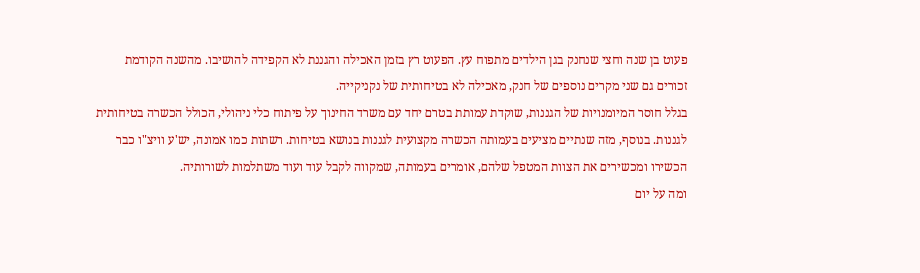פעוט בן שנה וחצי שנחנק בגן הילדים מתפוח עץ. הפעוט רץ בזמן האכילה והגננת לא הקפידה להושיבו. מהשנה הקודמת זכורים גם שני מקרים נוספים של חנק, מאכילה לא בטיחותית של נקניקייה.
בגלל חוסר המיומנויות של הגננות, שוקדת עמותת בטרם יחד עם משרד החינוך על פיתוח כלי ניהולי, הכולל הכשרה בטיחותית לגננות. בנוסף, מזה שנתיים מציעים בעמותה הכשרה מקצועית לגננות בנושא בטיחות. רשתות כמו אמונה, יש'ע וויצ"ו כבר הכשירו ומכשירים את הצוות המטפל שלהם, אומרים בעמותה, שמקווה לקבל עוד ועוד משתלמות לשורותיה.
ומה על יום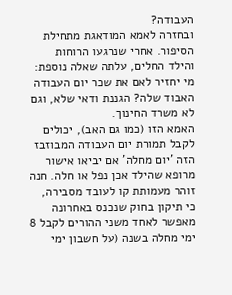העבודה?
ובחזרה לאמא המודאגת מתחילת הסיפור. אחרי שנרגעו הרוחות והילד החלים, עלתה שאלה נוספת: מי יחזיר לאם את שכר יום העבודה האבוד שלה? הגננת ודאי שלא, וגם לא משרד החינוך.
האמא הזו (כמו גם האב), יכולים לקבל תמורת יום העבודה המבוזבז הזה 'יום מחלה' אם יביאו אישור מרופא שהילד אכן נפל או חלה. חנה זוהר מעמותת קו לעובד מסבירה, כי תיקון בחוק שנכנס באחרונה מאפשר לאחד משני ההורים לקבל 8 ימי מחלה בשנה (על חשבון ימי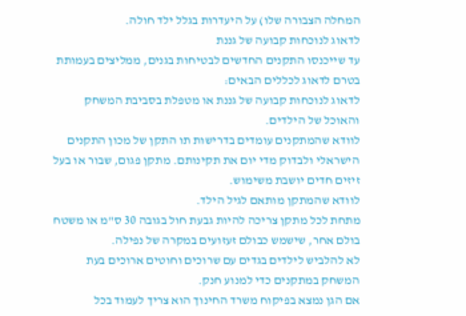המחלה הצבורה שלו) על היעדרות בגלל ילד חולה.
לדאוג לנוכחות קבועה של גננת
עד שייכנסו התקנים החדשים לבטיחות בגנים, ממליצים בעמותת בטרם לדאוג לכללים הבאים:
לדאוג לנוכחות קבועה של גננת או מטפלת בסביבת המשחק והאוכל של הילדים.
לוודא שהמתקנים עומדים בדרישות תו התקן של מכון התקנים הישראלי ולבדוק מדי יום את תקינותם. מתקן פגום, שבור או בעל זיזים חדים יושבת משימוש.
לוודא שהמתקן מותאם לגיל הילד.
מתחת לכל מתקן צריכה להיות גבעת חול בגובה 30 ס"מ או משטח בולם אחר, שישמש כבולם זעזועים במקרה של נפילה.
לא להלביש לילדים בגדים עם שרוכים וחוטים ארוכים בעת המשחק במתקנים כדי למנוע חנק.
אם הגן נמצא בפיקוח משרד החינוך הוא צריך לעמוד בכל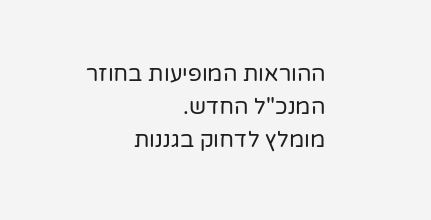ההוראות המופיעות בחוזר המנכ"ל החדש.
מומלץ לדחוק בגננות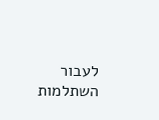לעבור השתלמות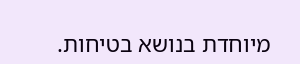מיוחדת בנושא בטיחות.